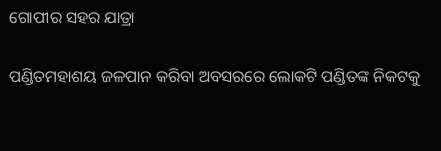ଗୋପୀର ସହର ଯାତ୍ରା

ପଣ୍ଡିତମହାଶୟ ଜଳପାନ କରିବା ଅବସରରେ ଲୋକଟି ପଣ୍ଡିତଙ୍କ ନିକଟକୁ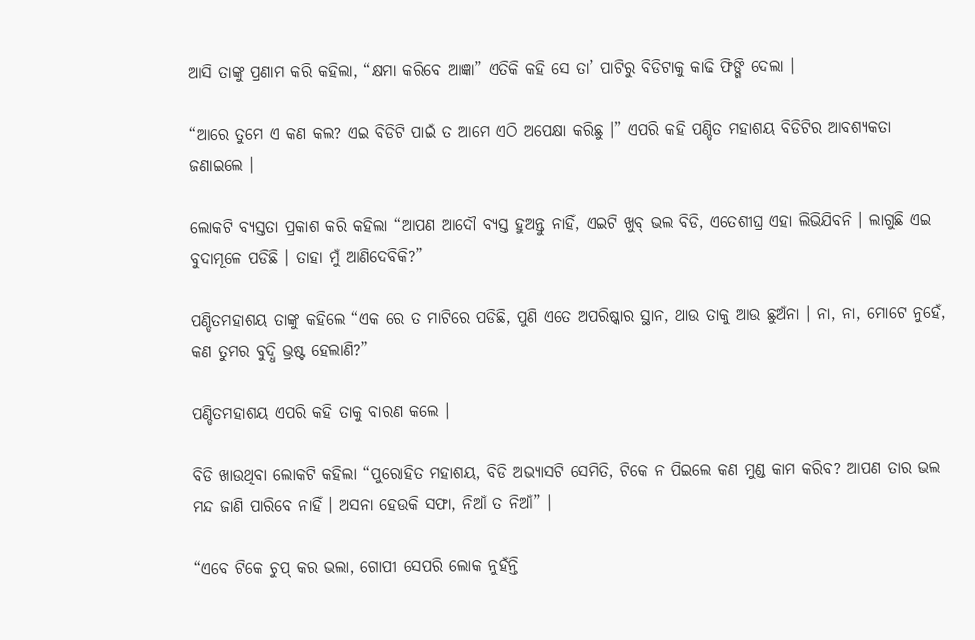ଆସି ତାଙ୍କୁ ପ୍ରଣାମ କରି କହିଲା, “କ୍ଷମା କରିବେ ଆଜ୍ଞା” ଏତିକି କହି ସେ ତା’ ପାଟିରୁ ବିଡିଟାକୁ କାଢି ଫିଙ୍ଗି ଦେଲା ।

“ଆରେ ତୁମେ ଏ କଣ କଲ? ଏଇ ବିଡିଟି ପାଇଁ ତ ଆମେ ଏଠି ଅପେକ୍ଷା କରିଛୁ ।” ଏପରି କହି ପଣ୍ଡିତ ମହାଶୟ ବିଡିଟିର ଆବଶ୍ୟକତା ଜଣାଇଲେ ।

ଲୋକଟି ବ୍ୟସ୍ତତା ପ୍ରକାଶ କରି କହିଲା “ଆପଣ ଆଦୌ ବ୍ୟସ୍ତ ହୁଅନ୍ତୁ ନାହିଁ, ଏଇଟି ଖୁବ୍ ଭଲ ବିଡି, ଏତେଶୀଘ୍ର ଏହା ଲିଭିଯିବନି । ଲାଗୁଛି ଏଇ ବୁଦାମୂଳେ ପଡିଛି । ତାହା ମୁଁ ଆଣିଦେବିକି?”

ପଣ୍ଡିତମହାଶୟ ତାଙ୍କୁ କହିଲେ “ଏକ ରେ ତ ମାଟିରେ ପଡିଛି, ପୁଣି ଏତେ ଅପରିଷ୍କାର ସ୍ଥାନ, ଥାଉ ତାକୁ ଆଉ ଛୁଅଁନା । ନା, ନା, ମୋଟେ ନୁହେଁ, କଣ ତୁମର ବୁଦ୍ଧି ଭ୍ରଷ୍ଟ ହେଲାଣି?”

ପଣ୍ଡିତମହାଶୟ ଏପରି କହି ତାକୁ ବାରଣ କଲେ ।

ବିଡି ଖାଉଥିବା ଲୋକଟି କହିଲା “ପୁରୋହିତ ମହାଶୟ, ବିଡି ଅଭ୍ୟାସଟି ସେମିତି, ଟିକେ ନ ପିଇଲେ କଣ ମୁଣ୍ଡ କାମ କରିବ? ଆପଣ ତାର ଭଲ ମନ୍ଦ ଜାଣି ପାରିବେ ନାହିଁ । ଅସନା ହେଉକି ସଫା, ନିଆଁ ତ ନିଆଁ” ।

“ଏବେ ଟିକେ ଚୁପ୍ କର ଭଲା, ଗୋପୀ ସେପରି ଲୋକ ନୁହଁନ୍ତି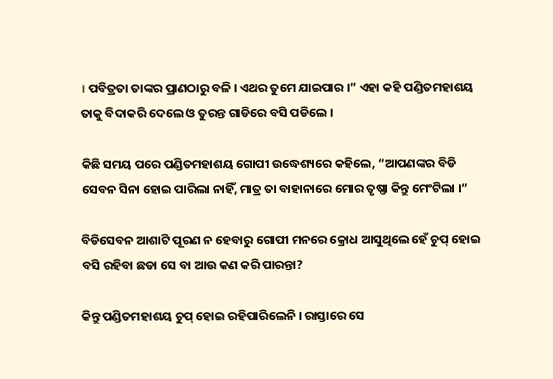। ପବିତ୍ରତା ତାଙ୍କର ପ୍ରାଣଠାରୁ ବଳି । ଏଥର ତୁମେ ଯାଇପାର ।” ଏହା କହି ପଣ୍ଡିତମହାଶୟ ତାକୁ ବିଦାକରି ଦେଲେ ଓ ତୁରନ୍ତ ଗାଡିରେ ବସି ପଡିଲେ ।

କିଛି ସମୟ ପରେ ପଣ୍ଡିତମହାଶୟ ଗୋପୀ ଉଦ୍ଧେଶ୍ୟରେ କହିଲେ, “ଆପଣଙ୍କର ବିଡି ସେବନ ସିନା ହୋଇ ପାରିଲା ନାହିଁ, ମାତ୍ର ତା ବାହାନାରେ ମୋର ତୃଷ୍ଣା କିନ୍ତୁ ମେଂଟିଲା ।”

ବିଡିସେବନ ଆଶାଟି ପୂରଣ ନ ହେବାରୁ ଗୋପୀ ମନରେ କ୍ରୋଧ ଆସୁଥିଲେ ହେଁ ଚୁପ୍ ହୋଇ ବସି ରହିବା ଛଡା ସେ ବା ଆଉ କଣ କରି ପାରନ୍ତା?

କିନ୍ତୁ ପଣ୍ଡିତମହାଶୟ ଚୁପ୍ ହୋଇ ରହିପାରିଲେନି । ରାସ୍ତାରେ ସେ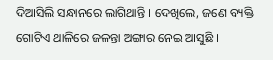ଦିଆସିଲି ସନ୍ଧାନରେ ଲାଗିଥାନ୍ତି । ଦେଖିଲେ, ଜଣେ ବ୍ୟକ୍ତି ଗୋଟିଏ ଥାଳିରେ ଜଳନ୍ତା ଅଙ୍ଗାର ନେଇ ଆସୁଛି ।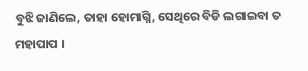ବୁଝି ଜାଣିଲେ, ତାହା ହୋମାଗ୍ନି, ସେଥିରେ ବିଡି ଲଗାଇବା ତ ମହାପାପ ।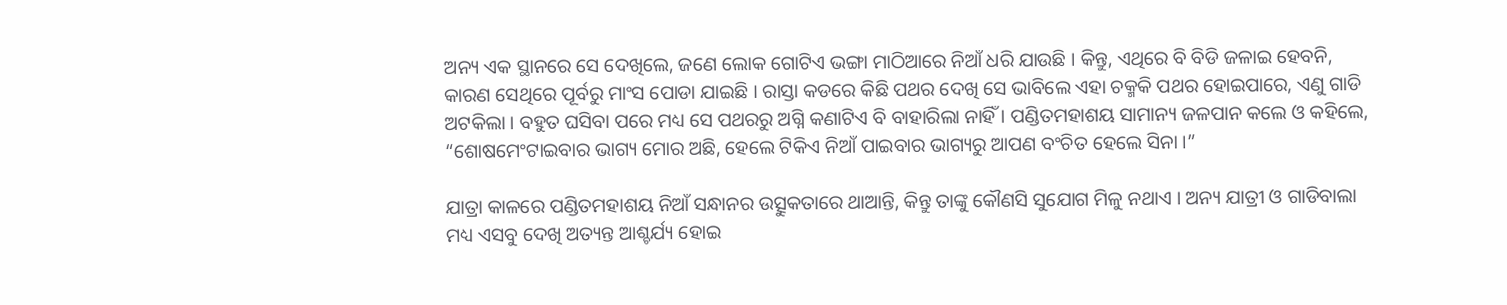ଅନ୍ୟ ଏକ ସ୍ଥାନରେ ସେ ଦେଖିଲେ, ଜଣେ ଲୋକ ଗୋଟିଏ ଭଙ୍ଗା ମାଠିଆରେ ନିଆଁ ଧରି ଯାଉଛି । କିନ୍ତୁ, ଏଥିରେ ବି ବିଡି ଜଳାଇ ହେବନି, କାରଣ ସେଥିରେ ପୂର୍ବରୁ ମାଂସ ପୋଡା ଯାଇଛି । ରାସ୍ତା କଡରେ କିଛି ପଥର ଦେଖି ସେ ଭାବିଲେ ଏହା ଚକ୍ମକି ପଥର ହୋଇପାରେ, ଏଣୁ ଗାଡି ଅଟକିଲା । ବହୁତ ଘସିବା ପରେ ମଧ୍ୟ ସେ ପଥରରୁ ଅଗ୍ନି କଣାଟିଏ ବି ବାହାରିଲା ନାହିଁ । ପଣ୍ଡିତମହାଶୟ ସାମାନ୍ୟ ଜଳପାନ କଲେ ଓ କହିଲେ, “ଶୋଷମେଂଟାଇବାର ଭାଗ୍ୟ ମୋର ଅଛି, ହେଲେ ଟିକିଏ ନିଆଁ ପାଇବାର ଭାଗ୍ୟରୁ ଆପଣ ବଂଚିତ ହେଲେ ସିନା ।”

ଯାତ୍ରା କାଳରେ ପଣ୍ଡିତମହାଶୟ ନିଆଁ ସନ୍ଧାନର ଉତ୍ସୁକତାରେ ଥାଆନ୍ତି, କିନ୍ତୁ ତାଙ୍କୁ କୌଣସି ସୁଯୋଗ ମିଳୁ ନଥାଏ । ଅନ୍ୟ ଯାତ୍ରୀ ଓ ଗାଡିବାଲା ମଧ୍ୟ ଏସବୁ ଦେଖି ଅତ୍ୟନ୍ତ ଆଶ୍ଚର୍ଯ୍ୟ ହୋଇ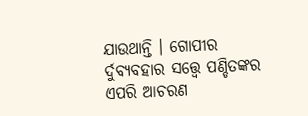ଯାଉଥାନ୍ତି । ଗୋପୀର ର୍ଦୁବ୍ୟବହାର ସତ୍ତ୍ୱେ ପଣ୍ଡିତଙ୍କର ଏପରି ଆଚରଣ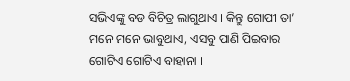ସଭିଏଙ୍କୁ ବଡ ବିଚିତ୍ର ଲାଗୁଥାଏ । କିନ୍ତୁ ଗୋପୀ ତା’ ମନେ ମନେ ଭାବୁଥାଏ, ଏସବୁ ପାଣି ପିଇବାର ଗୋଟିଏ ଗୋଟିଏ ବାହାନା ।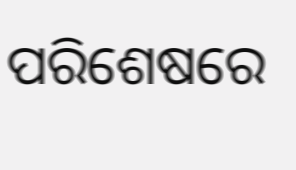ପରିଶେଷରେ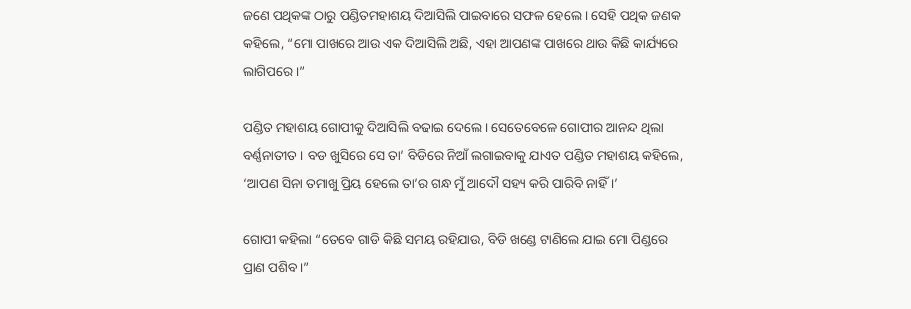ଜଣେ ପଥିକଙ୍କ ଠାରୁ ପଣ୍ଡିତମହାଶୟ ଦିଆସିଲି ପାଇବାରେ ସଫଳ ହେଲେ । ସେହି ପଥିକ ଜଣକ କହିଲେ, “ମୋ ପାଖରେ ଆଉ ଏକ ଦିଆସିଲି ଅଛି, ଏହା ଆପଣଙ୍କ ପାଖରେ ଥାଉ କିଛି କାର୍ଯ୍ୟରେ ଲାଗିପରେ ।”

ପଣ୍ଡିତ ମହାଶୟ ଗୋପୀକୁ ଦିଆସିଲି ବଢାଇ ଦେଲେ । ସେତେବେଳେ ଗୋପୀର ଆନନ୍ଦ ଥିଲା ବର୍ଣ୍ଣନାତୀତ । ବଡ ଖୁସିରେ ସେ ତା’ ବିଡିରେ ନିଆଁ ଲଗାଇବାକୁ ଯାଏତ ପଣ୍ଡିତ ମହାଶୟ କହିଲେ, ‘ଆପଣ ସିନା ତମାଖୁ ପ୍ରିୟ ହେଲେ ତା’ର ଗନ୍ଧ ମୁଁ ଆଦୌ ସହ୍ୟ କରି ପାରିବି ନାହିଁ ।’

ଗୋପୀ କହିଲା “ତେବେ ଗାଡି କିଛି ସମୟ ରହିଯାଉ, ବିଡି ଖଣ୍ଡେ ଟାଣିଲେ ଯାଇ ମୋ ପିଣ୍ଡରେ ପ୍ରାଣ ପଶିବ ।”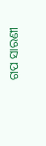ଗପ ସାରଣୀ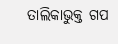ତାଲିକାଭୁକ୍ତ ଗପ